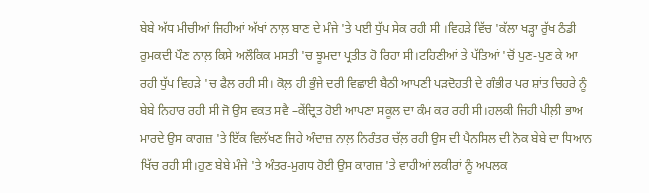ਬੇਬੇ ਅੱਧ ਮੀਚੀਆਂ ਜਿਹੀਆਂ ਅੱਖਾਂ ਨਾਲ਼ ਬਾਣ ਦੇ ਮੰਜੇ 'ਤੇ ਪਈ ਧੁੱਪ ਸੇਕ ਰਹੀ ਸੀ ।ਵਿਹੜੇ ਵਿੱਚ 'ਕੱਲਾ ਖੜ੍ਹਾ ਰੁੱਖ ਠੰਡੀ ਰੁਮਕਦੀ ਪੌਣ ਨਾਲ਼ ਕਿਸੇ ਅਲੌਕਿਕ ਮਸਤੀ 'ਚ ਝੂਮਦਾ ਪ੍ਰਤੀਤ ਹੋ ਰਿਹਾ ਸੀ।ਟਹਿਣੀਆਂ ਤੇ ਪੱਤਿਆਂ 'ਚੋਂ ਪੁਣ-ਪੁਣ ਕੇ ਆ ਰਹੀ ਧੁੱਪ ਵਿਹੜੇ 'ਚ ਫੈਲ ਰਹੀ ਸੀ। ਕੋਲ਼ ਹੀ ਭੁੰਜੇ ਦਰੀ ਵਿਛਾਈ ਬੈਠੀ ਆਪਣੀ ਪੜਦੋਹਤੀ ਦੇ ਗੰਭੀਰ ਪਰ ਸ਼ਾਂਤ ਚਿਹਰੇ ਨੂੰ ਬੇਬੇ ਨਿਹਾਰ ਰਹੀ ਸੀ ਜੋ ਉਸ ਵਕਤ ਸਵੈ –ਕੇਂਦ੍ਰਿਤ ਹੋਈ ਆਪਣਾ ਸਕੂਲ ਦਾ ਕੰਮ ਕਰ ਰਹੀ ਸੀ।ਹਲਕੀ ਜਿਹੀ ਪੀਲ਼ੀ ਭਾਅ ਮਾਰਦੇ ਉਸ ਕਾਗਜ਼ 'ਤੇ ਇੱਕ ਵਿਲੱਖਣ ਜਿਹੇ ਅੰਦਾਜ਼ ਨਾਲ਼ ਨਿਰੰਤਰ ਚੱਲ਼ ਰਹੀ ਉਸ ਦੀ ਪੈਨਸਿਲ ਦੀ ਨੋਕ ਬੇਬੇ ਦਾ ਧਿਆਨ ਖਿੱਚ ਰਹੀ ਸੀ।ਹੁਣ ਬੇਬੇ ਮੰਜੇ 'ਤੇ ਅੰਤਰ-ਮੁਗਧ ਹੋਈ ਉਸ ਕਾਗਜ਼ 'ਤੇ ਵਾਹੀਆਂ ਲਕੀਰਾਂ ਨੂੰ ਅਪਲਕ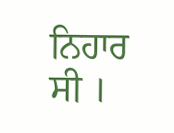ਨਿਹਾਰ ਸੀ ।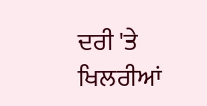ਦਰੀ 'ਤੇ ਖਿਲਰੀਆਂ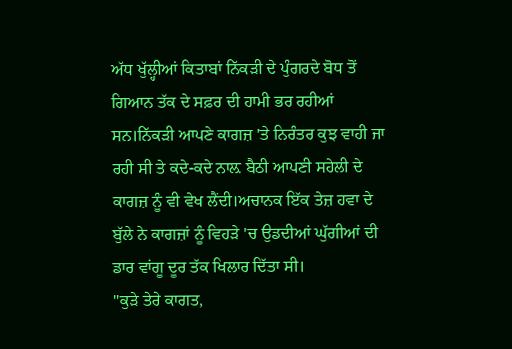ਅੱਧ ਖੁੱਲ੍ਹੀਆਂ ਕਿਤਾਬਾਂ ਨਿੱਕੜੀ ਦੇ ਪੁੰਗਰਦੇ ਬੋਧ ਤੋਂ ਗਿਆਨ ਤੱਕ ਦੇ ਸਫ਼ਰ ਦੀ ਹਾਮੀ ਭਰ ਰਹੀਆਂ ਸਨ।ਨਿੱਕੜੀ ਆਪਣੇ ਕਾਗਜ਼ 'ਤੇ ਨਿਰੰਤਰ ਕੁਝ ਵਾਹੀ ਜਾ ਰਹੀ ਸੀ ਤੇ ਕਦੇ-ਕਦੇ ਨਾਲ਼ ਬੈਠੀ ਆਪਣੀ ਸਹੇਲੀ ਦੇ ਕਾਗਜ਼ ਨੂੰ ਵੀ ਵੇਖ ਲੈਂਦੀ।ਅਚਾਨਕ ਇੱਕ ਤੇਜ਼ ਹਵਾ ਦੇ ਬੁੱਲੇ ਨੇ ਕਾਗਜ਼ਾਂ ਨੂੰ ਵਿਹੜੇ 'ਚ ਉਡਦੀਆਂ ਘੁੱਗੀਆਂ ਦੀ ਡਾਰ ਵਾਂਗੂ ਦੂਰ ਤੱਕ ਖਿਲਾਰ ਦਿੱਤਾ ਸੀ।
"ਕੁੜੇ ਤੇਰੇ ਕਾਗਤ,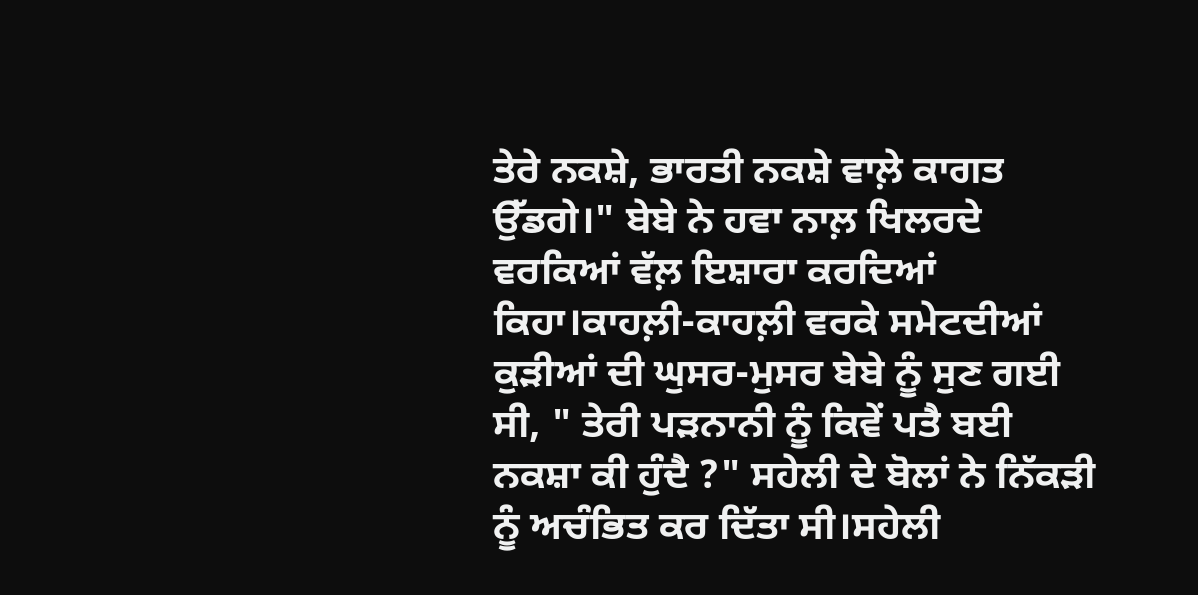ਤੇਰੇ ਨਕਸ਼ੇ, ਭਾਰਤੀ ਨਕਸ਼ੇ ਵਾਲ਼ੇ ਕਾਗਤ ਉੱਡਗੇ।" ਬੇਬੇ ਨੇ ਹਵਾ ਨਾਲ਼ ਖਿਲਰਦੇ ਵਰਕਿਆਂ ਵੱਲ਼ ਇਸ਼ਾਰਾ ਕਰਦਿਆਂ ਕਿਹਾ।ਕਾਹਲ਼ੀ-ਕਾਹਲ਼ੀ ਵਰਕੇ ਸਮੇਟਦੀਆਂ ਕੁੜੀਆਂ ਦੀ ਘੁਸਰ-ਮੁਸਰ ਬੇਬੇ ਨੂੰ ਸੁਣ ਗਈ ਸੀ, " ਤੇਰੀ ਪੜਨਾਨੀ ਨੂੰ ਕਿਵੇਂ ਪਤੈ ਬਈ ਨਕਸ਼ਾ ਕੀ ਹੁੰਦੈ ?" ਸਹੇਲੀ ਦੇ ਬੋਲਾਂ ਨੇ ਨਿੱਕੜੀ ਨੂੰ ਅਚੰਭਿਤ ਕਰ ਦਿੱਤਾ ਸੀ।ਸਹੇਲੀ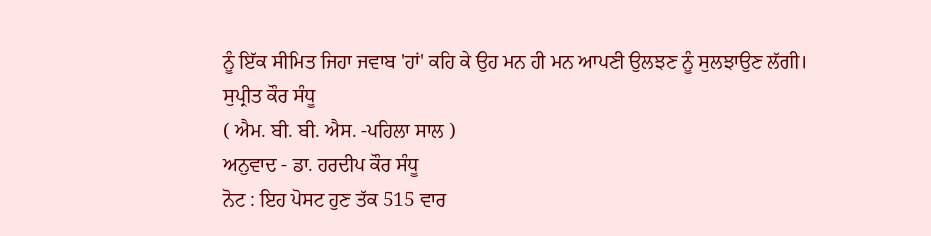ਨੂੰ ਇੱਕ ਸੀਮਿਤ ਜਿਹਾ ਜਵਾਬ 'ਹਾਂ' ਕਹਿ ਕੇ ਉਹ ਮਨ ਹੀ ਮਨ ਆਪਣੀ ਉਲਝਣ ਨੂੰ ਸੁਲਝਾਉਣ ਲੱਗੀ।
ਸੁਪ੍ਰੀਤ ਕੌਰ ਸੰਧੂ
( ਐਮ. ਬੀ. ਬੀ. ਐਸ. -ਪਹਿਲਾ ਸਾਲ )
ਅਨੁਵਾਦ - ਡਾ. ਹਰਦੀਪ ਕੌਰ ਸੰਧੂ
ਨੋਟ : ਇਹ ਪੋਸਟ ਹੁਣ ਤੱਕ 515 ਵਾਰ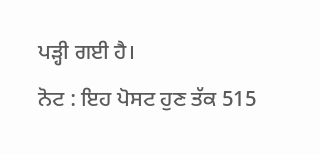ਪੜ੍ਹੀ ਗਈ ਹੈ।
ਨੋਟ : ਇਹ ਪੋਸਟ ਹੁਣ ਤੱਕ 515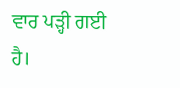ਵਾਰ ਪੜ੍ਹੀ ਗਈ ਹੈ।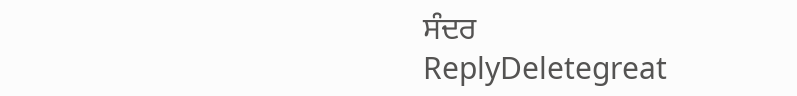ਸੰਦਰ
ReplyDeletegreat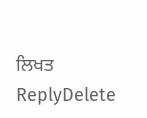ਲਿਖਤ
ReplyDelete